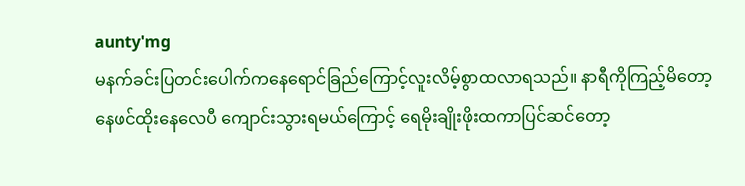aunty'mg
မနက်ခင်းပြတင်းပေါက်ကနေရောင်ခြည်ကြောင့်လူးလိမ့်စွာထလာရသည်။ နာရီကိုကြည့်မိတော့ နေဖင်ထိုးနေလေပီ ကျောင်းသွားရမယ်ကြောင့် ရေမိုးချိုးဖိုးထကာပြင်ဆင်တော့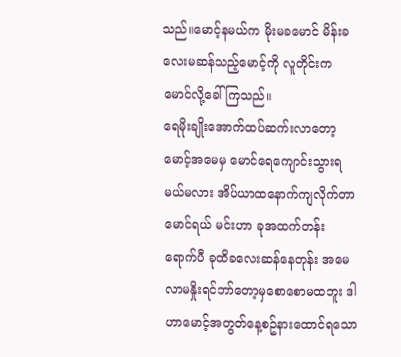သည်။မောင့်နမယ်က မိုးမခမောင် မိန်းခလေးမဆန်သည့်မောင့်ကို လူတိုင်းက မောင်လို့ခေါ်ကြသည်။
ရေမိုးချိုးအောက်ထပ်ဆက်းလာတော့ မောင့်အမေမှ မောင်ရေကျောင်းသွားရမယ်မလား အိပ်ယာထနောက်ကျလိုက်တာမောင်ရယ် မင်းဟာ ခုအထက်တန်းရောက်ပီ ခုထိခလေးဆန်နေတုန်း အမေလာမနှိုးရင်ဘာ်တော့မှစောစောမထဘူး ဒါဟာမောင့်အတွတ်နေ့စဥ်နားထောင်ရသော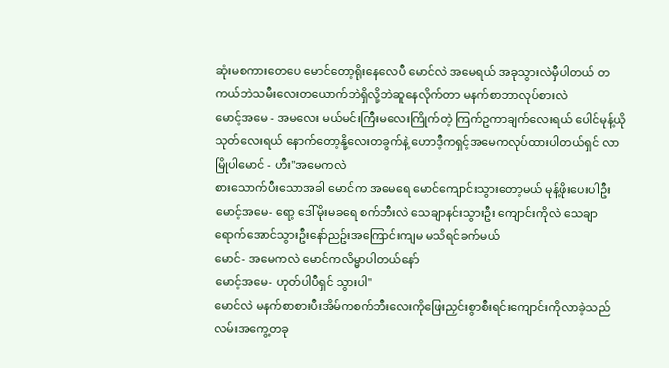ဆုံးမစကားတေပေ မောင်တော့ရိုးနေလေပီ မောင်လဲ အမေရယ် အခုသွားလဲမှီပါတယ် တကယ်ဘဲသမီးလေးတယောက်ဘဲရှိလို့ဘဲဆူနေလိုက်တာ မနက်စာဘာလုပ်စားလဲ
မောင့်အမေ - အမလေး မယ်မင်းကြီးမလေးကြိုက်တဲ့ ကြက်ဥကာချက်လေးရယ် ပေါင်မုန့်ယိုသုတ်လေးရယ် နောက်တော့နို့လေးတခွက်နဲ့ ဟောဒီ့ကရှင့်အမေကလုပ်ထားပါတယ်ရှင် လာမြိုပါမောင် - ဟီး"အမေကလဲ
စားသောက်ပီးသောအခါ မောင်က အမေရေ မောင်ကျောင်းသွားတော့မယ် မုန့်ဖိုးပေးပါဦး
မောင့်အမေ- ရော့ ဒေါ်မိုးမခရေ စက်ဘီးလဲ သေချာနင်းသွားဦး ကျောင်းကိုလဲ သေချာ ရောက်အောင်သွားဦးနော်ညဥ်းအကြောင်းကျမ မသိရင်ခက်မယ်
မောင်- အမေကလဲ မောင်ကလိမ္မာပါတယ်နော်
မောင့်အမေ- ဟုတ်ပါပီရှင် သွားပါ"
မောင်လဲ မနက်စာစားပီးအိမ်ကစက်ဘီးလေးကိုဖြေးညှင်းစွာစီးရင်းကျောင်းကိုလာခဲ့သည် လမ်းအကွေ့တခု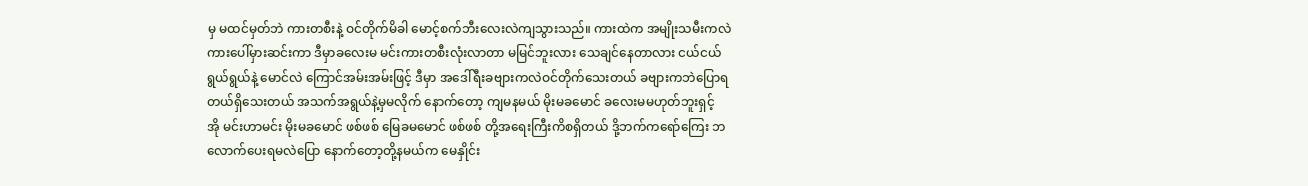မှ မထင်မှတ်ဘဲ ကားတစီးနဲ့ ဝင်တိုက်မိခါ မောင့်စက်ဘီးလေးလဲကျသွားသည်။ ကားထဲက အမျိုးသမီးကလဲ ကားပေါ်မှားဆင်းကာ ဒီမှာခလေးမ မင်းကားတစီးလုံးလာတာ မမြင်ဘူးလား သေချင်နေတာလား ငယ်ငယ်ရွယ်ရွယ်နဲ့ မောင်လဲ ကြောင်အမ်းအမ်းဖြင့် ဒီမှာ အဒေါ်ရီးခဗျားကလဲဝင်တိုက်သေးတယ် ခဗျားကဘဲပြောရတယ်ရှိသေးတယ် အသက်အရွယ်နဲ့မှမလိုက် နောက်တော့ ကျမနမယ် မိုးမခမောင် ခလေးမမဟုတ်ဘူးရှင့်
အို မင်းဟာမင်း မိုးမခမောင် ဖစ်ဖစ် မြေခမမောင် ဖစ်ဖစ် တို့အရေးကြီးကိစရှိတယ် ဒို့ဘက်ကရော်ကြေး ဘလောက်ပေးရမလဲပြော နောက်တော့တို့နမယ်က မေနှိုင်း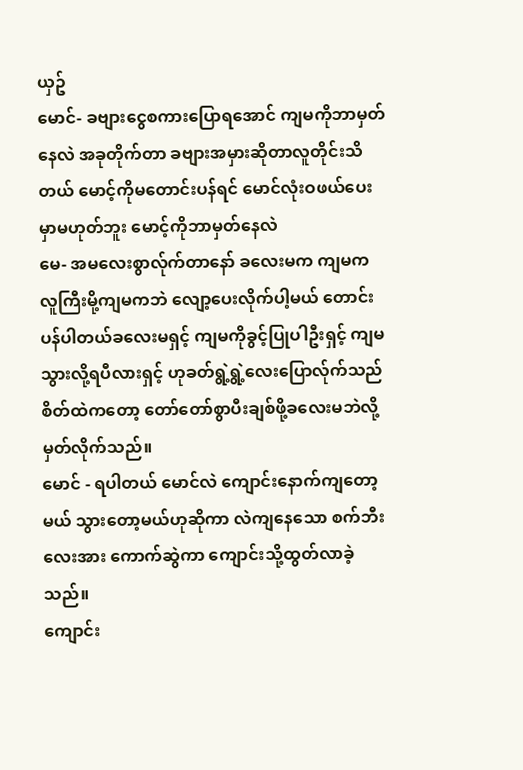ယှဥ်
မောင်- ခဗျားငွေစကားပြောရအောင် ကျမကိုဘာမှတ်နေလဲ အခုတိုက်တာ ခဗျားအမှားဆိုတာလူတိုင်းသိတယ် မောင့်ကိုမတောင်းပန်ရင် မောင်လုံးဝဖယ်ပေးမှာမဟုတ်ဘူး မောင့်ကိုဘာမှတ်နေလဲ
မေ- အမလေးစွာလ်ုက်တာနော် ခလေးမက ကျမက လူကြီးမို့ကျမကဘဲ လျော့ပေးလိုက်ပါ့မယ် တောင်းပန်ပါတယ်ခလေးမရှင့် ကျမကိုခွင့်ပြုပါဦးရှင့် ကျမသွားလို့ရပီလားရှင့် ဟုခတ်ရွဲ့ရွဲ့လေးပြောလ်ုက်သည် စိတ်ထဲကတော့ တော်တော်စွာပီးချစ်ဖို့ခလေးမဘဲလို့မှတ်လိုက်သည်။
မောင် - ရပါတယ် မောင်လဲ ကျောင်းနောက်ကျတော့ မယ် သွားတော့မယ်ဟုဆိုကာ လဲကျနေသော စက်ဘီးလေးအား ကောက်ဆွဲကာ ကျောင်းသို့ထွတ်လာခဲ့သည်။
ကျောင်း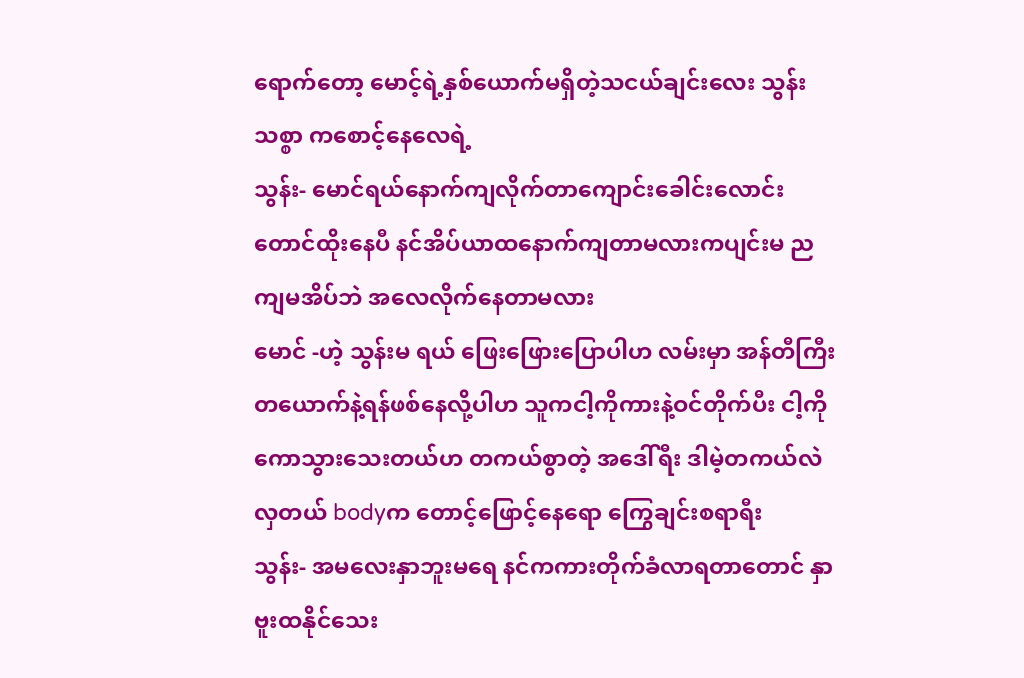ရောက်တော့ မောင့်ရဲ့နှစ်ယောက်မရှိတဲ့သငယ်ချင်းလေး သွန်းသစ္စာ ကစောင့်နေလေရဲ့
သွန်း- မောင်ရယ်နောက်ကျလိုက်တာကျောင်းခေါင်းလောင်းတောင်ထိုးနေပီ နင်အိပ်ယာထနောက်ကျတာမလားကပျင်းမ ညကျမအိပ်ဘဲ အလေလိုက်နေတာမလား
မောင် -ဟဲ့ သွန်းမ ရယ် ဖြေးဖြေားပြောပါဟ လမ်းမှာ အန်တီကြီးတယောက်နဲ့ရန်ဖစ်နေလို့ပါဟ သူကငါ့ကိုကားနဲ့ဝင်တိုက်ပီး ငါ့ကိုကောသွားသေးတယ်ဟ တကယ်စွာတဲ့ အဒေါ်ရီး ဒါမဲ့တကယ်လဲလှတယ် bodyက တောင့်ဖြောင့်နေရော ကြွေချင်းစရာရီး
သွန်း- အမလေးနှာဘူးမရေ နင်ကကားတိုက်ခံလာရတာတောင် နှာဗူးထနိုင်သေး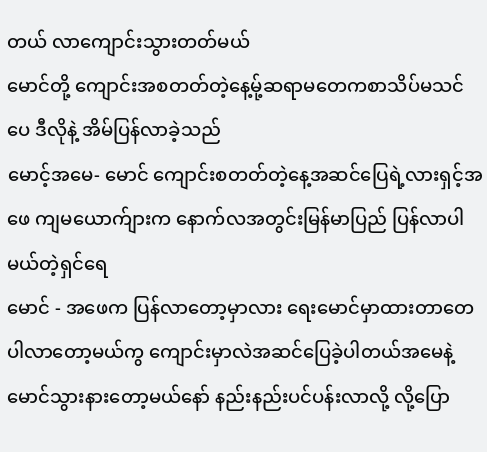တယ် လာကျောင်းသွားတတ်မယ်
မောင်တို့ ကျောင်းအစတတ်တဲ့နေ့မ်ု့ဆရာမတေကစာသိပ်မသင်ပေ ဒီလိုနဲ့ အိမ်ပြန်လာခဲ့သည်
မောင့်အမေ- မောင် ကျောင်းစတတ်တဲ့နေ့အဆင်ပြေရဲ့လားရှင့်အဖေ ကျမယောက်ျားက နောက်လအတွင်းမြန်မာပြည် ပြန်လာပါမယ်တဲ့ရှင်ရေ
မောင် - အဖေက ပြန်လာတော့မှာလား ရေးမောင်မှာထားတာတေ ပါလာတော့မယ်ကွ ကျောင်းမှာလဲအဆင်ပြေခဲ့ပါတယ်အမေနဲ့ မောင်သွားနားတော့မယ်နော် နည်းနည်းပင်ပန်းလာလို့ လို့ပြော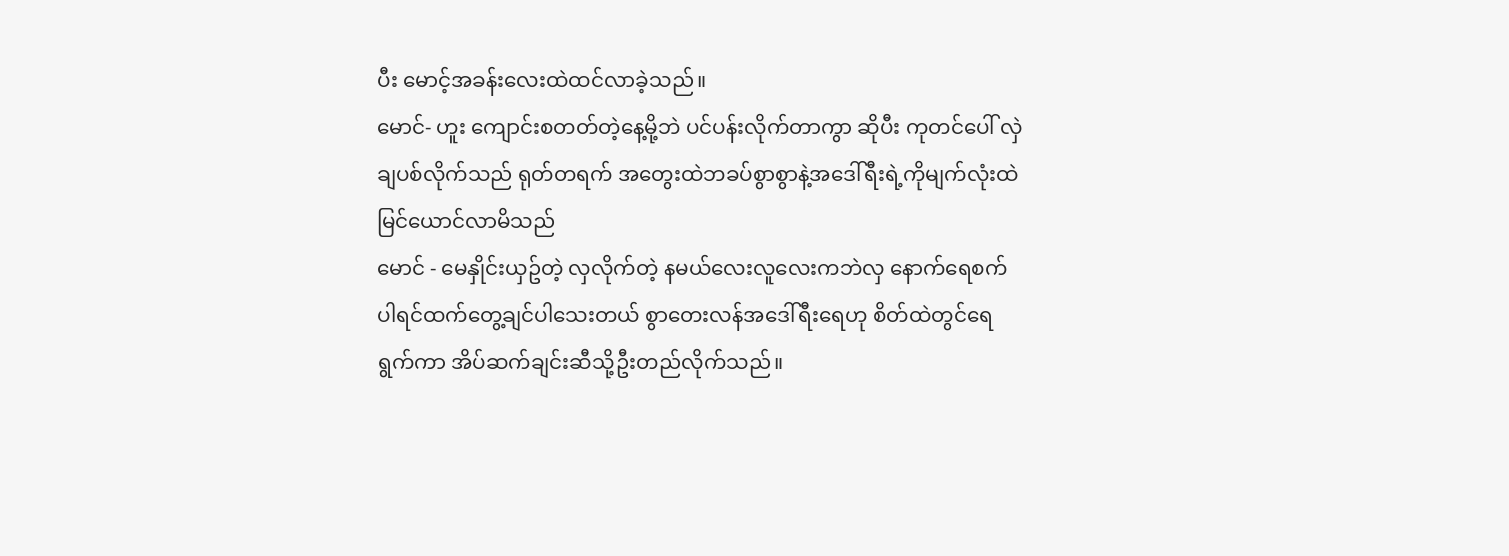ပီး မောင့်အခန်းလေးထဲထင်လာခဲ့သည်။
မောင်- ဟူး ကျောင်းစတတ်တဲ့နေ့မို့ဘဲ ပင်ပန်းလိုက်တာကွာ ဆိုပီး ကုတင်ပေါ် လှဲချပစ်လိုက်သည် ရုတ်တရက် အတွေးထဲဘခပ်စွာစွာနဲ့အဒေါ်ရီးရဲ့ကိုမျက်လုံးထဲမြင်ယောင်လာမိသည်
မောင် - မေနှိုင်းယှဥ်တဲ့ လှလိုက်တဲ့ နမယ်လေးလူလေးကဘဲလှ နောက်ရေစက်ပါရင်ထက်တွေ့ချင်ပါသေးတယ် စွာတေးလန်အဒေါ်ရီးရေဟု စိတ်ထဲတွင်ရေရွက်ကာ အိပ်ဆက်ချင်းဆီသို့ဦးတည်လိုက်သည်။